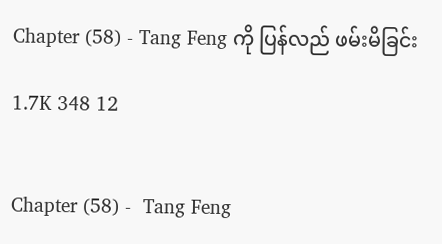Chapter (58) - Tang Feng ကို ပြန်လည် ဖမ်းမိခြင်း

1.7K 348 12


Chapter (58) -  Tang Feng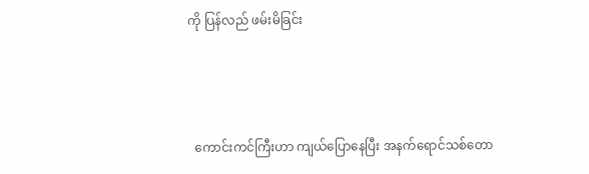ကို ပြန်လည် ဖမ်းမိခြင်း



  ကောင်းကင်ကြီးဟာ ကျယ်ပြောနေပြီး အနက်ရောင်သစ်တော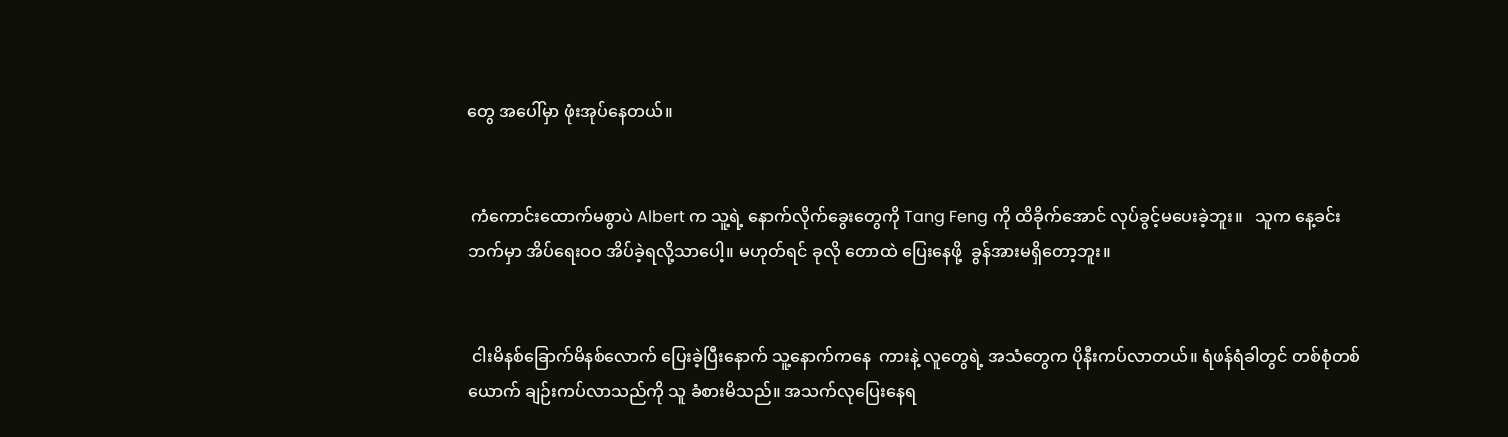တွေ အပေါ်မှာ ဖုံးအုပ်နေတယ်။


 ကံကောင်းထောက်မစွာပဲ Albert က သူ့ရဲ့ နောက်လိုက်ခွေးတွေကို Tang Feng ကို ထိခိုက်အောင် လုပ်ခွင့်မပေးခဲ့ဘူး။   သူက နေ့ခင်းဘက်မှာ အိပ်ရေးဝဝ အိပ်ခဲ့ရလို့သာပေါ့။ မဟုတ်ရင် ခုလို တောထဲ ပြေးနေဖို့  ခွန်အားမရှိတော့ဘူး။


 ငါးမိနစ်ခြောက်မိနစ်လောက် ပြေးခဲ့ပြီးနောက် သူ့နောက်ကနေ  ကားနဲ့ လူတွေရဲ့ အသံတွေက ပိုနီးကပ်လာတယ်။ ရံဖန်ရံခါတွင် တစ်စုံတစ်ယောက် ချဉ်းကပ်လာသည်ကို သူ ခံစားမိသည်။ အသက်လုပြေးနေရ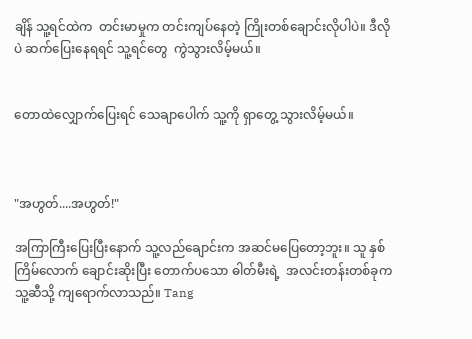ချိန် သူ့ရင်ထဲက  တင်းမာမှုက တင်းကျပ်နေတဲ့ ကြိုးတစ်ချောင်းလိုပါပဲ။ ဒီလိုပဲ ဆက်ပြေးနေရရင် သူ့ရင်တွေ  ကွဲသွားလိမ့်မယ်။


တောထဲလျှောက်ပြေးရင် သေချာပေါက် သူ့ကို ရှာတွေ့ သွားလိမ့်မယ်။



"အဟွတ်....အဟွတ်!"

အကြာကြီးပြေးပြီးနောက် သူ့လည်ချောင်းက အဆင်မပြေတော့ဘူး။ သူ နှစ်ကြိမ်လောက် ချောင်းဆိုးပြီး တောက်ပသော ဓါတ်မီးရဲ့  အလင်းတန်းတစ်ခုက သူ့ဆီသို့ ကျရောက်လာသည်။ Tang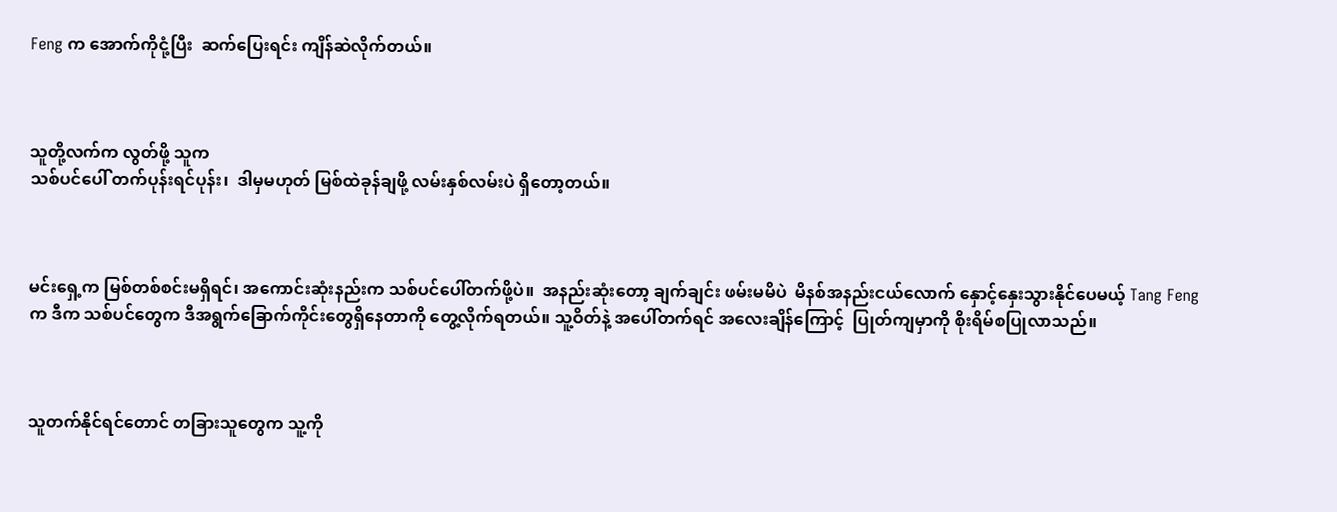Feng က အောက်ကိုငုံ့ပြီး  ဆက်ပြေးရင်း ကျိန်ဆဲလိုက်တယ်။



သူတို့လက်က လွတ်ဖို့ သူက
သစ်ပင်ပေါ် တက်ပုန်းရင်ပုန်း၊  ဒါမှမဟုတ် မြစ်ထဲခုန်ချဖို့ လမ်းနှစ်လမ်းပဲ ရှိတော့တယ်။



မင်းရှေ့က မြစ်တစ်စင်းမရှိရင်၊ အကောင်းဆုံးနည်းက သစ်ပင်ပေါ်တက်ဖို့ပဲ။  အနည်းဆုံးတော့ ချက်ချင်း ဖမ်းမမိပဲ  မိနစ်အနည်းငယ်လောက် နှောင့်နှေးသွားနိုင်ပေမယ့် Tang Feng က ဒီက သစ်ပင်တွေက ဒီအရွက်ခြောက်ကိုင်းတွေရှိနေတာကို တွေ့လိုက်ရတယ်။ သူ့ဝိတ်နဲ့ အပေါ်တက်ရင် အလေးချိန်ကြောင့်  ပြုတ်ကျမှာကို စိုးရိမ်စပြုလာသည်။



သူတက်နိုင်ရင်တောင် တခြားသူတွေက သူ့ကို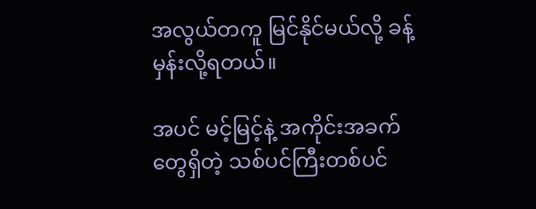အလွယ်တကူ မြင်နိုင်မယ်လို့ ခန့်မှန်းလို့ရတယ်။

အပင် မင့်မြင့်နဲ့ အကိုင်းအခက်တွေရှိတဲ့ သစ်ပင်ကြီးတစ်ပင်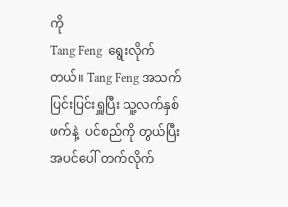ကို
Tang Feng  ရွေးလိုက်တယ်။ Tang Feng အသက်ပြင်းပြင်းရှူပြီး သူ့လက်နှစ်ဖက်နဲ့  ပင်စည်ကို တွယ်ပြီး အပင်ပေါ် တက်လိုက်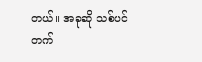တယ်။ အခုဆို သစ်ပင်တက်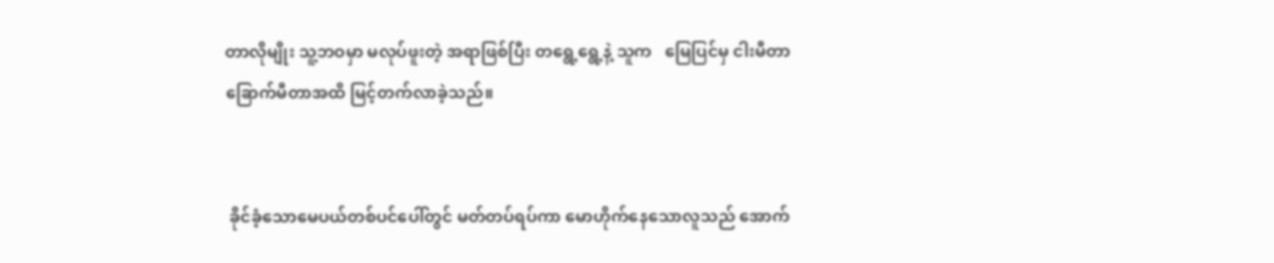တာလိုမျိုး သူ့ဘဝမှာ မလုပ်ဖူးတဲ့ အရာဖြစ်ပြီး တရွေ့ရွေ့နဲ့ သူက   မြေပြင်မှ ငါးမီတာ ခြောက်မီတာအထိ မြင့်တက်လာခဲ့သည်။


 ခိုင်ခံ့သောမေပယ်တစ်ပင်ပေါ်တွင် မတ်တပ်ရပ်ကာ မောဟိုက်နေသောလူသည် အောက်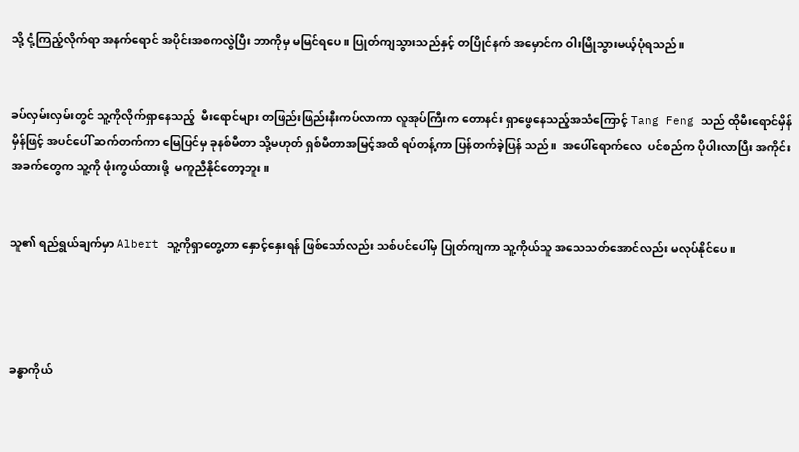သို့ ငုံ့ကြည့်လိုက်ရာ အနက်ရောင် အပိုင်းအစကလွဲပြီး ဘာကိုမှ မမြင်ရပေ။ ပြုတ်ကျသွားသည်နှင့် တပြိုင်နက် အမှောင်က ဝါးမြိုသွားမယ့်ပုံရသည်။


ခပ်လှမ်းလှမ်းတွင် သူ့ကိုလိုက်ရှာနေသည့်  မီးရောင်များ တဖြည်းဖြည်းနီးကပ်လာကာ လူအုပ်ကြီးက တောနင်း ရှာဖွေနေသည့်အသံကြောင့် Tang Feng သည် ထိုမီးရောင်မှိန်မှိန်ဖြင့် အပင်ပေါ် ဆက်တက်ကာ မြေပြင်မှ ခုနစ်မီတာ သို့မဟုတ် ရှစ်မီတာအမြင့်အထိ ရပ်တန့်ကာ ပြန်တက်ခဲ့ပြန် သည်။  အပေါ်ရောက်လေ  ပင်စည်က ပိုပါးလာပြီး အကိုင်းအခက်တွေက သူ့ကို ဖုံးကွယ်ထားဖို့  မကူညီနိုင်တော့ဘူး။


သူ၏ ရည်ရွယ်ချက်မှာ Albert သူ့ကိုရှာတွေ့တာ နှောင့်နှေးရန် ဖြစ်သော်လည်း သစ်ပင်ပေါ်မှ ပြုတ်ကျကာ သူ့ကိုယ်သူ အသေသတ်အောင်လည်း မလုပ်နိုင်ပေ။




ခန္ဓာကိုယ်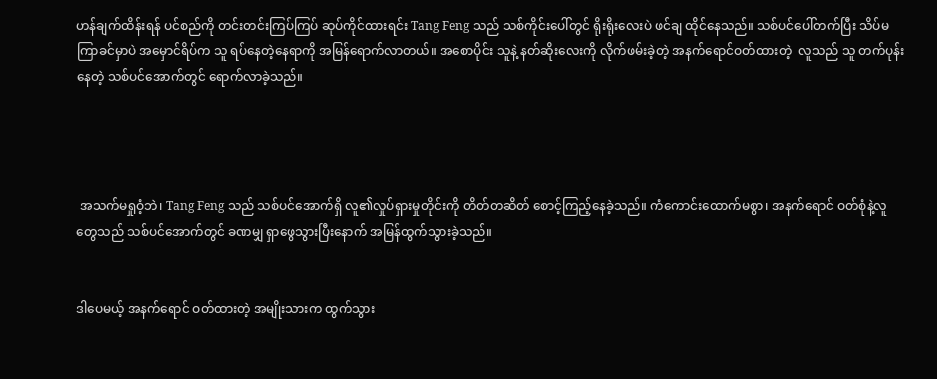ဟန်ချက်ထိန်းရန် ပင်စည်ကို တင်းတင်းကြပ်ကြပ် ဆုပ်ကိုင်ထားရင်း Tang Feng သည် သစ်ကိုင်းပေါ်တွင် ရိုးရိုးလေးပဲ ဖင်ချ ထိုင်နေသည်။ သစ်ပင်ပေါ်တက်ပြီး သိပ်မကြာခင်မှာပဲ အမှောင်ရိပ်က သူ ရပ်နေတဲ့နေရာကို အမြန်ရောက်လာတယ်။ အစောပိုင်း သူနဲ့ နတ်ဆိုးလေးကို လိုက်ဖမ်းခဲ့တဲ့ အနက်ရောင်ဝတ်ထားတဲ့  လူသည် သူ တက်ပုန်းနေတဲ့ သစ်ပင်အောက်တွင် ရောက်လာခဲ့သည်။




 အသက်မရှုဝံ့ဘဲ၊ Tang Feng သည် သစ်ပင်အောက်ရှိ လူ၏လှုပ်ရှားမှုတိုင်းကို တိတ်တဆိတ် စောင့်ကြည့်နေခဲ့သည်။ ကံကောင်းထောက်မစွာ၊ အနက်ရောင် ဝတ်စုံနဲ့လူတွေသည် သစ်ပင်အောက်တွင် ခဏမျှ ရှာဖွေသွားပြီးနောက် အမြန်ထွက်သွားခဲ့သည်။


ဒါပေမယ့် အနက်ရောင် ဝတ်ထားတဲ့ အမျိုးသားက ထွက်သွား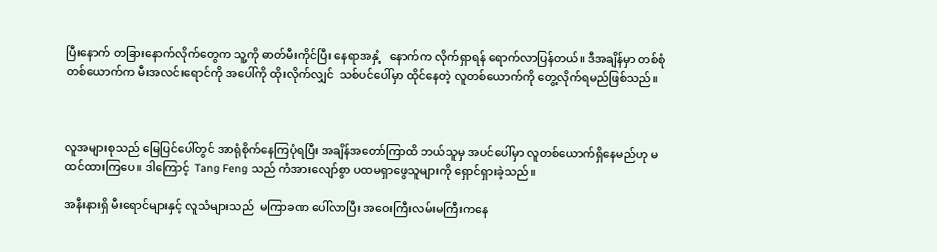ပြီးနောက် တခြားနောက်လိုက်တွေက သူ့ကို ဓာတ်မီးကိုင်ပြီး နေရာအနှံ့   နောက်က လိုက်ရှာရန် ရောက်လာပြန်တယ်။ ဒီအချိန်မှာ တစ်စုံတစ်ယောက်က မီးအလင်းရောင်ကို အပေါ်ကို ထိုးလိုက်လျှင်  သစ်ပင်ပေါ်မှာ ထိုင်နေတဲ့ လူတစ်ယောက်ကို တွေ့လိုက်ရမည်ဖြစ်သည်။



လူအများစုသည် မြေပြင်ပေါ်တွင် အာရုံစိုက်နေကြပုံရပြီး အချိန်အတော်ကြာထိ ဘယ်သူမှ အပင်ပေါ်မှာ လူတစ်ယောက်ရှိနေမည်ဟု မထင်ထားကြပေ။ ဒါကြောင့်  Tang Feng သည် ကံအားလျော်စွာ ပထမရှာဖွေသူများကို ရှောင်ရှားခဲ့သည်။

အနီးနားရှိ မီးရောင်များနှင့် လူသံများသည်  မကြာခဏ ပေါ်လာပြီး အဝေးကြီးလမ်းမကြီးကနေ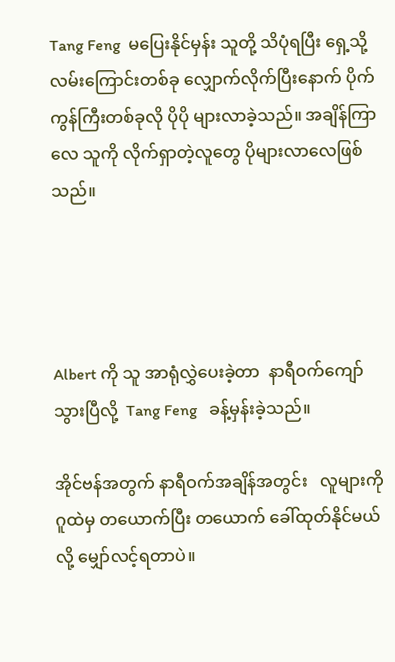Tang Feng  မပြေးနိုင်မှန်း သူတို့ သိပုံရပြီး ရှေ့သို့ လမ်းကြောင်းတစ်ခု လျှောက်လိုက်ပြီးနောက် ပိုက်ကွန်ကြီးတစ်ခုလို ပိုပို များလာခဲ့သည်။ အချိန်ကြာလေ သူကို လိုက်ရှာတဲ့လူတွေ ပိုများလာလေဖြစ်သည်။




Albert ကို သူ အာရုံလွှဲပေးခဲ့တာ  နာရီဝက်ကျော်သွားပြီလို့  Tang Feng   ခန့်မှန်းခဲ့သည်။

အိုင်ဗန်အတွက် နာရီဝက်အချိန်အတွင်း   လူများကို ဂူထဲမှ တယောက်ပြီး တယောက် ခေါ်ထုတ်နိုင်မယ်လို့ မျှော်လင့်ရတာပဲ။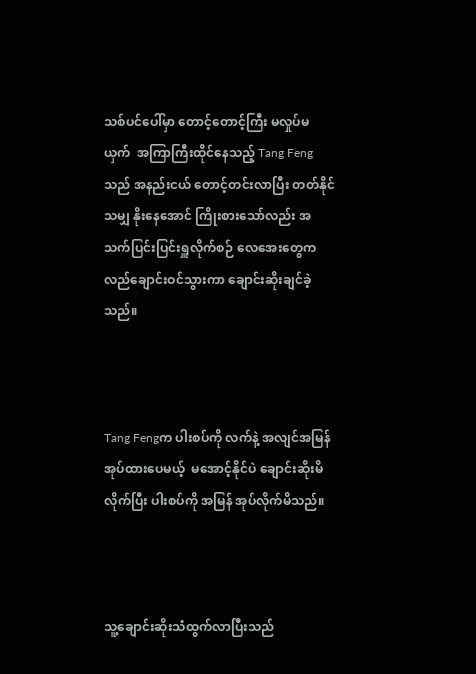သစ်ပင်ပေါ်မှာ တောင့်တောင့်ကြီး မလှုပ်မယှက်  အကြာကြီးထိုင်နေသည့် Tang Feng သည် အနည်းငယ် တောင့်တင်းလာပြီး တတ်နိုင်သမျှ နိုးနေအောင် ကြိုးစားသော်လည်း အသက်ပြင်းပြင်းရှူလိုက်စဉ် လေအေးတွေက လည်ချောင်းဝင်သွားကာ ချောင်းဆိုးချင်ခဲ့သည်။



Tang Fengက ပါးစပ်ကို လက်နဲ့ အလျင်အမြန် အုပ်ထားပေမယ့်  မအောင့်နိုင်ပဲ ချောင်းဆိုးမိလိုက်ပြီး ပါးစပ်ကို အမြန် အုပ်လိုက်မိသည်။



သူ့ချောင်းဆိုးသံထွက်လာပြီးသည်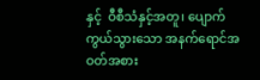နှင့်  ဝီစီသံနှင့်အတူ၊ ပျောက်ကွယ်သွားသော အနက်ရောင်အဝတ်အစား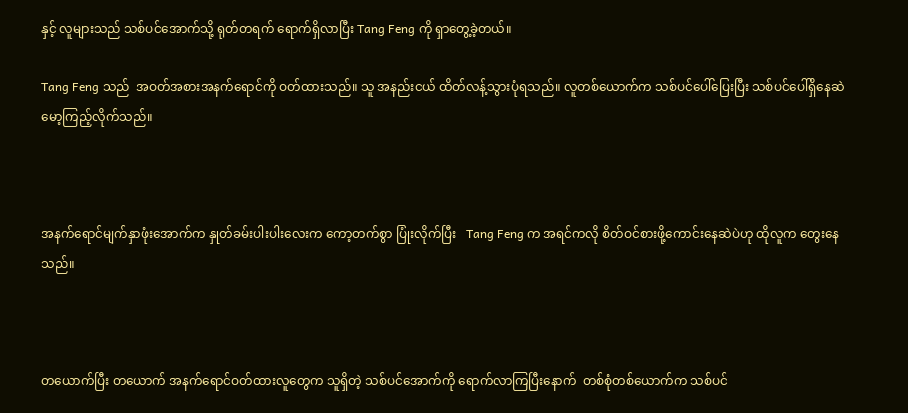နှင့် လူများသည် သစ်ပင်အောက်သို့ ရုတ်တရက် ရောက်ရှိလာပြီး Tang Feng ကို ရှာတွေ့ခဲ့တယ်။

Tang Feng သည်  အဝတ်အစားအနက်ရောင်ကို ဝတ်ထားသည်။ သူ အနည်းငယ် ထိတ်လန့်သွားပုံရသည်။ လူတစ်ယောက်က သစ်ပင်ပေါ်ပြေးပြီး သစ်ပင်ပေါ်ရှိနေဆဲ မော့ကြည့်လိုက်သည်။



အနက်ရောင်မျက်နှာဖုံးအောက်က နှုတ်ခမ်းပါးပါးလေးက ကော့တက်စွာ ပြုံးလိုက်ပြီး   Tang Feng က အရင်ကလို စိတ်ဝင်စားဖို့ကောင်းနေဆဲပဲဟု ထိုလူက တွေးနေသည်။



တယောက်ပြီး တယောက် အနက်ရောင်ဝတ်ထားလူတွေက သူရှိတဲ့ သစ်ပင်အောက်ကို ရောက်လာကြပြီးနောက်  တစ်စုံတစ်ယောက်က သစ်ပင်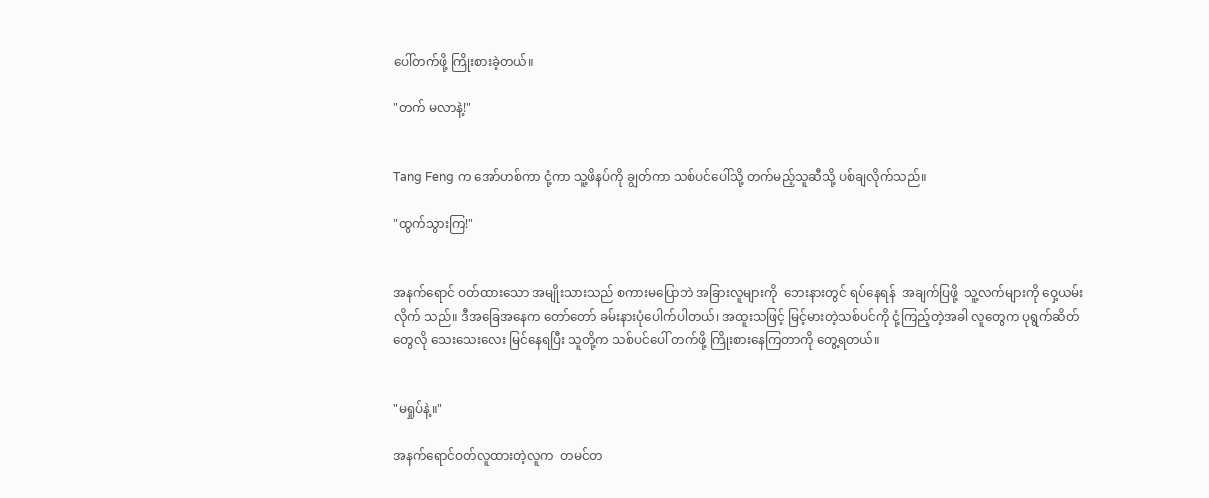ပေါ်တက်ဖို့ ကြိုးစားခဲ့တယ်။

"တက် မလာနဲ့!"


Tang Feng က အော်ဟစ်ကာ ငုံ့ကာ သူ့ဖိနပ်ကို ချွတ်ကာ သစ်ပင်ပေါ်သို့ တက်မည့်သူဆီသို့ ပစ်ချလိုက်သည်။

"ထွက်သွားကြ!"


အနက်ရောင် ဝတ်ထားသော အမျိုးသားသည် စကားမပြောဘဲ အခြားလူများကို  ဘေးနားတွင် ရပ်နေရန်  အချက်ပြဖို့  သူ့လက်များကို ဝှေ့ယမ်းလိုက် သည်။ ဒီအခြေအနေက တော်တော် ခမ်းနားပုံပေါက်ပါတယ်၊ အထူးသဖြင့် မြင့်မားတဲ့သစ်ပင်ကို ငုံ့ကြည့်တဲ့အခါ လူတွေက ပုရွက်ဆိတ်တွေလို သေးသေးလေး မြင်နေရပြီး သူတို့က သစ်ပင်ပေါ် တက်ဖို့ ကြိုးစားနေကြတာကို တွေ့ရတယ်။


"မရှုပ်နဲ့။"

အနက်ရောင်ဝတ်လူထားတဲ့လူက  တမင်တ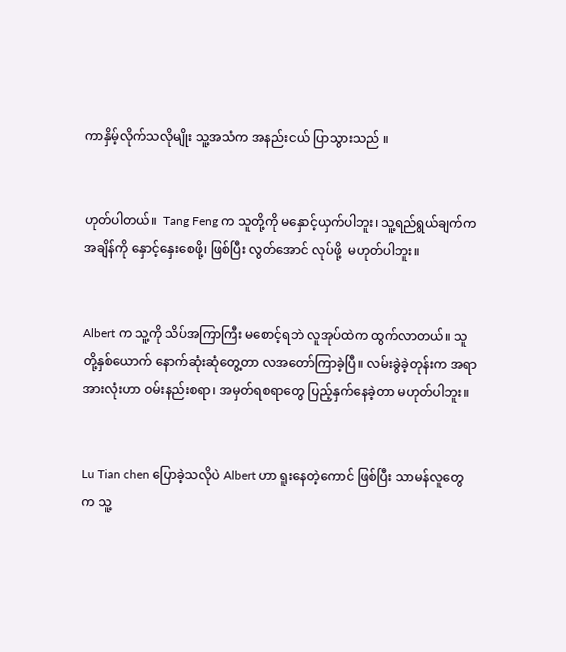ကာနှိမ့်လိုက်သလိုမျိုး သူ့အသံက အနည်းငယ် ပြာသွားသည် ။


ဟုတ်ပါတယ်။  Tang Feng က သူတို့ကို မနှောင့်ယှက်ပါဘူး၊ သူ့ရည်ရွယ်ချက်က အချိန်ကို နှောင့်နှေးစေဖို့၊ ဖြစ်ပြီး လွတ်အောင် လုပ်ဖို့  မဟုတ်ပါဘူး။


Albert က သူ့ကို သိပ်အကြာကြီး မစောင့်ရဘဲ လူအုပ်ထဲက ထွက်လာတယ်။ သူတို့နှစ်ယောက် နောက်ဆုံးဆုံတွေ့တာ လအတော်ကြာခဲ့ပြီ။ လမ်းခွဲခဲ့တုန်းက အရာအားလုံးဟာ ဝမ်းနည်းစရာ၊ အမှတ်ရစရာတွေ ပြည့်နှက်နေခဲ့တာ မဟုတ်ပါဘူး။


Lu Tian chen ပြောခဲ့သလိုပဲ Albert ဟာ ရူးနေတဲ့ကောင် ဖြစ်ပြီး သာမန်လူတွေက သူ့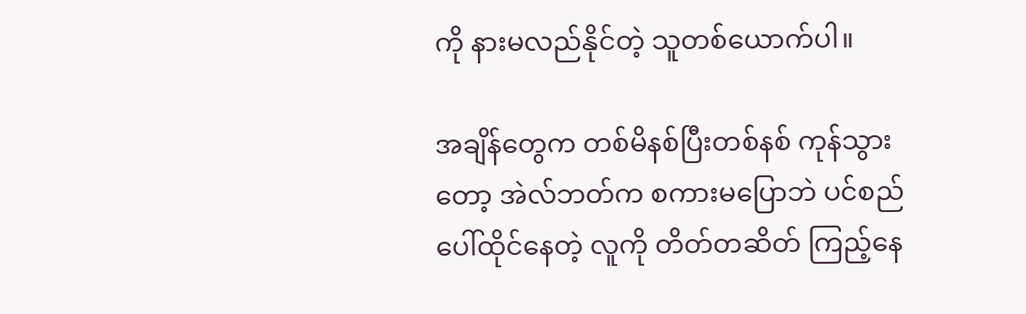ကို နားမလည်နိုင်တဲ့ သူတစ်ယောက်ပါ။

အချိန်တွေက တစ်မိနစ်ပြီးတစ်နစ် ကုန်သွားတော့ အဲလ်ဘတ်က စကားမပြောဘဲ ပင်စည်ပေါ်ထိုင်နေတဲ့ လူကို တိတ်တဆိတ် ကြည့်နေ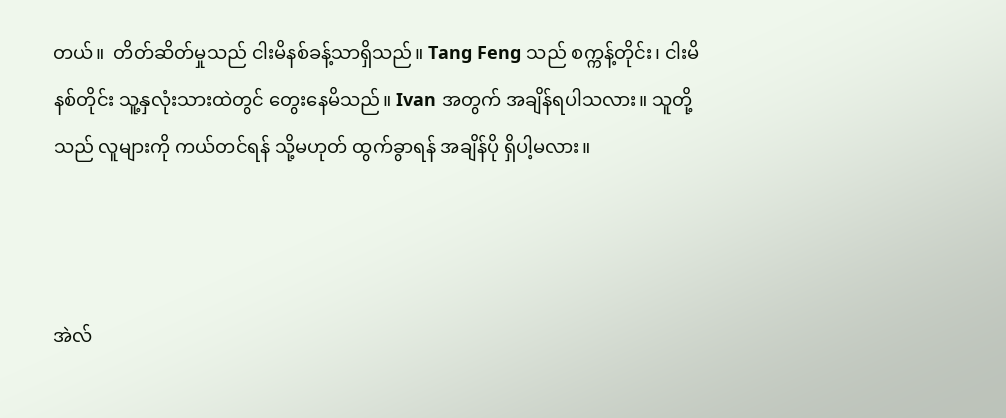တယ်။  တိတ်ဆိတ်မှုသည် ငါးမိနစ်ခန့်သာရှိသည်။ Tang Feng သည် စက္ကန့်တိုင်း၊ ငါးမိနစ်တိုင်း သူ့နှလုံးသားထဲတွင် တွေးနေမိသည်။ Ivan အတွက် အချိန်ရပါသလား။ သူတို့သည် လူများကို ကယ်တင်ရန် သို့မဟုတ် ထွက်ခွာရန် အချိန်ပို ရှိပါ့မလား။



အဲလ်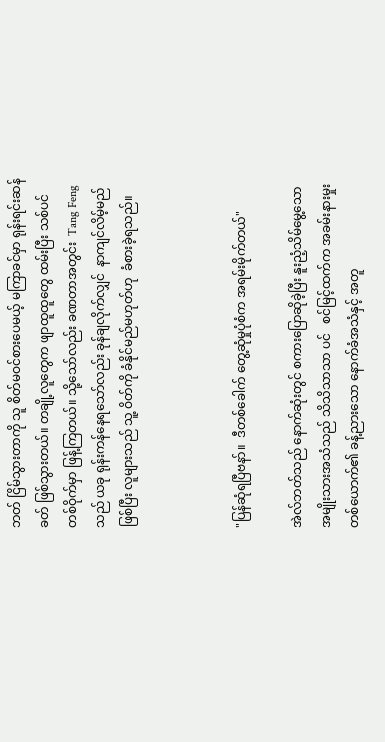ဘတ် ငြိမ်သွားတာကို သူ စိတ်မဝင်စားပေမယ့် မကြာခင်မှာ ရုန်းရင်းဆန်ခတ် ဖြစ်သွားတယ်။ တချို့လူတွေက ဖျာထူထူတွေ ထမ်းပြီး သစ်ပင် တစ်ဝိုက်မှာ ဖြန့်ကြတယ်။ သို့သော်လည်း ခဏတာအတွင်း  Tang Feng သည် ယခု ရုန်းကန်နေရသော်လည်း ခုန်ချလိုက်လျှင်  နာကျင်လိမ့်မည်ဖြစ်ပြီး လူများသည် သူ့ ဝိတ်ကို ခံနိုင်မည်မဟုတ်ဟု  ခံစားခဲ့ရသည်။



"ပြန်ဆုံရပြီဗနာ်။  ဒီတစ်ခေါက် တွေ့ဆုံမှုပုံစံက အရမ်းမိုက်တယ်"

အဲလ်ဘတ်သည် နောက်ဆုံးတွင် စကားပြောဆိုခဲ့ပြီး နူးညံ့သိမ်မွေ့သော အမျိုးသားအသံသည် သိသိသာသာ ပင်   စင်မြင့်ထက်က အခမ်းနားမှုး တစ်ယောက်၏ ခန့်ညားသော နောက်ခံအသံနှင့် အတူ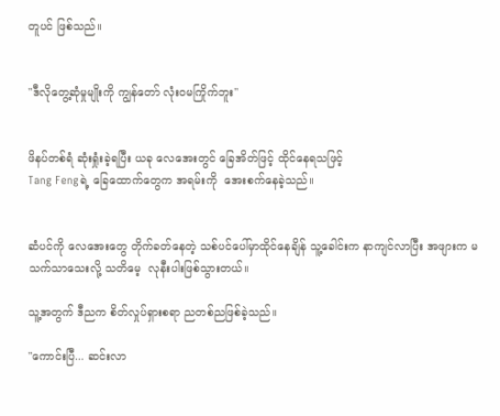တူပင် ဖြစ်သည်။


"ဒီလိုတွေ့ဆုံမှုမျိုးကို ကျွန်တော် လုံးဝမကြိုက်ဘူး"


ဖိနပ်တစ်ရံ ဆုံးရှုံးခဲ့ရပြီး ယခု လေအေးတွင် ခြေအိတ်ဖြင့် ထိုင်နေရသဖြင့်
Tang Fengရဲ့ ခြေထောက်တွေက အရမ်းကို  အေးစက်နေခဲ့သည်။


ဆံပင်ကို လေအေးတွေ တိုက်ခတ်နေတဲ့ သစ်ပင်ပေါ်မှာထိုင်နေချိန် သူ့ခေါင်းက နာကျင်လာပြီး အဖျားက မသက်သာသေးလို့ သတိမေ့  လုနီးပါးဖြစ်သွားတယ်။

သူ့အတွက် ဒီညက စိတ်လှုပ်ရှားစရာ ညတစ်ညဖြစ်ခဲ့သည်။

"ကောင်းပြီ... ဆင်းလာ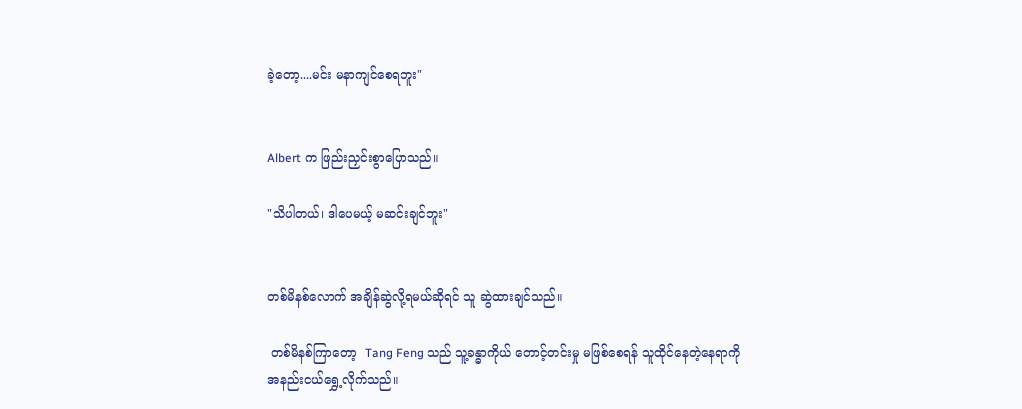ခဲ့တော့....မင်း မနာကျင်စေရဘူး"


Albert က ဖြည်းညှင်းစွာပြောသည်။

"သိပါတယ်၊ ဒါပေမယ့် မဆင်းချင်ဘူး"


တစ်မိနစ်လောက် အချိန်ဆွဲလို့ရမယ်ဆိုရင် သူ ဆွဲထားချင်သည်။

 တစ်မိနစ်ကြာတော့  Tang Feng သည် သူ့ခန္ဓာကိုယ် တောင့်တင်းမှု မဖြစ်စေရန် သူထိုင်နေတဲ့နေရာကို  အနည်းငယ်ရွှေ့လိုက်သည်။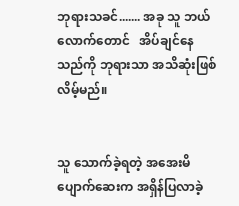ဘုရားသခင်....... အခု သူ ဘယ်လောက်တောင်   အိပ်ချင်နေသည်ကို ဘုရားသာ အသိဆုံးဖြစ်လိမ့်မည်။


သူ သောက်ခဲ့ရတဲ့ အအေးမိပျောက်ဆေးက အရှိန်ပြလာခဲ့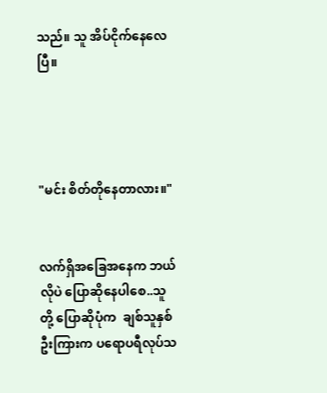သည်။ သူ အိပ်ငိုက်နေလေပြီ။




"မင်း စိတ်တိုနေတာလား။"


လက်ရှိအခြေအနေက ဘယ်လိုပဲ ပြောဆိုနေပါစေ..သူတို့ ပြောဆိုပုံက  ချစ်သူနှစ်ဦးကြားက ပရောပရီလုပ်သ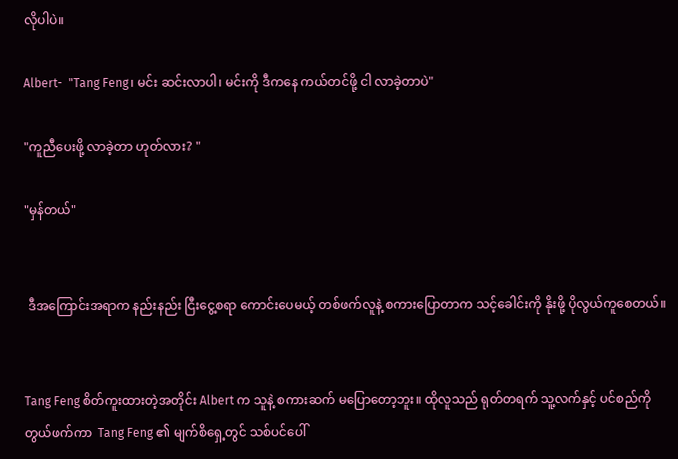လိုပါပဲ။

Albert-  "Tang Feng၊ မင်း ဆင်းလာပါ၊ မင်းကို ဒီကနေ ကယ်တင်ဖို့ ငါ လာခဲ့တာပဲ"

"ကူညီပေးဖို့ လာခဲ့တာ ဟုတ်လား? "

"မှန်တယ်"


 ဒီအကြောင်းအရာက နည်းနည်း ငြီးငွေ့စရာ ကောင်းပေမယ့် တစ်ဖက်လူနဲ့ စကားပြောတာက သင့်ခေါင်းကို နိုးဖို့ ပိုလွယ်ကူစေတယ်။


Tang Feng စိတ်ကူးထားတဲ့အတိုင်း Albert က သူနဲ့ စကားဆက် မပြောတော့ဘူး။ ထိုလူသည် ရုတ်တရက် သူ့လက်နှင့် ပင်စည်ကို တွယ်ဖက်ကာ  Tang Feng ၏ မျက်စိရှေ့တွင် သစ်ပင်ပေါ်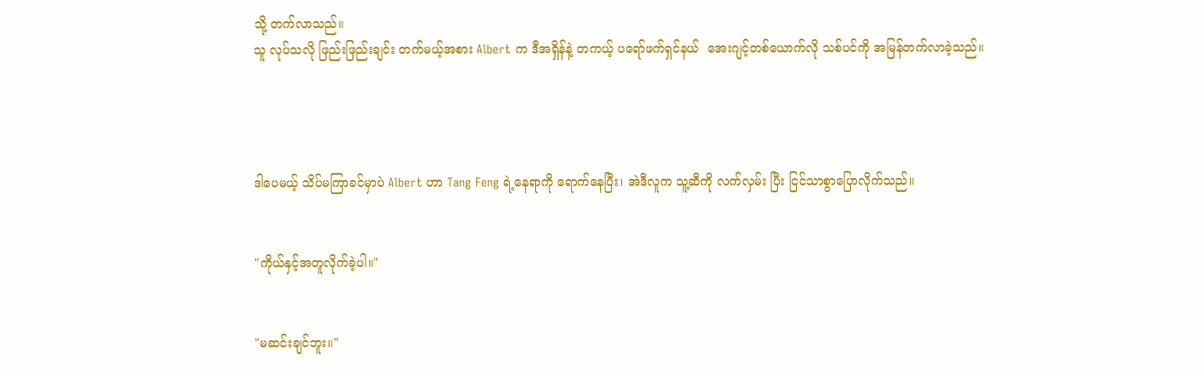သို့ တက်လာသည်။
သူ လုပ်သလို ဖြည်းဖြည်းချင်း တက်မယ့်အစား Albert က ဒီအရှိန်နဲ့ တကယ့် ပရော်ဖက်ရှင်နယ်  အေးဂျင့်တစ်ယောက်လို သစ်ပင်ကို အမြန်တက်လာခဲ့သည်။




ဒါပေမယ့် သိပ်မကြာခင်မှာပဲ Albert ဟာ Tang Feng ရဲ့နေရာကို ရောက်နေပြီး၊ အဲဒီလူက သူ့ဆီကို လက်လှမ်း ပြီး ငြင်သာစွာပြောလိုက်သည်။


"ကိုယ်နှင့်အတူလိုက်ခဲ့ပါ။"


"မဆင်းချင်ဘူး။"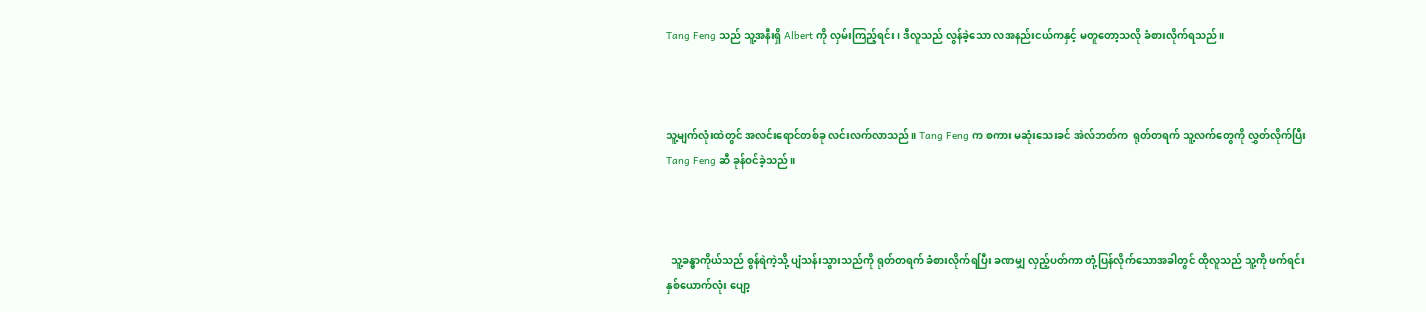Tang Feng သည် သူ့အနီးရှိ Albert ကို လှမ်းကြည့်ရင်း၊ ဒီလူသည် လွန်ခဲ့သော လအနည်းငယ်ကနှင့် မတူတော့သလို ခံစားလိုက်ရသည်။



သူ့မျက်လုံးထဲတွင် အလင်းရောင်တစ်ခု လင်းလက်လာသည်။ Tang Feng က စကား မဆုံးသေးခင် အဲလ်ဘတ်က  ရုတ်တရက် သူ့လက်တွေကို လွှတ်လိုက်ပြီး Tang Feng ဆီ ခုန်ဝင်ခဲ့သည်။



  သူ့ခန္ဓာကိုယ်သည် စွန်ရဲကဲ့သို့ ပျံသန်းသွားသည်ကို ရုတ်တရက် ခံစားလိုက်ရပြီး ခဏမျှ လှည့်ပတ်ကာ တုံ့ပြန်လိုက်သောအခါတွင် ထိုလူသည် သူ့ကို ဖက်ရင်း နှစ်ယောက်လုံး ပျော့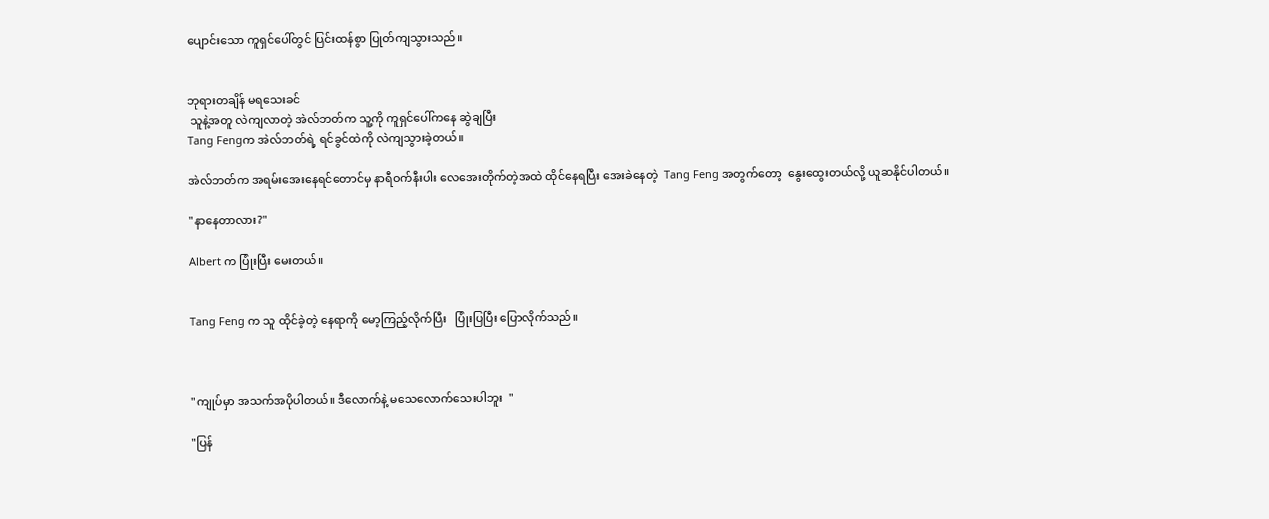ပျောင်းသော ကူရှင်ပေါ်တွင် ပြင်းထန်စွာ ပြုတ်ကျသွားသည်။


ဘုရားတချိန် မရသေးခင်
 သူနဲ့အတူ လဲကျလာတဲ့ အဲလ်ဘတ်က သူ့ကို ကူရှင်ပေါ်ကနေ ဆွဲချပြီး
Tang Fengက အဲလ်ဘတ်ရဲ့ ရင်ခွင်ထဲကို လဲကျသွားခဲ့တယ်။

အဲလ်ဘတ်က အရမ်းအေးနေရင်တောင်မှ နာရီဝက်နီးပါး လေအေးတိုက်တဲ့အထဲ ထိုင်နေရပြီး အေးခဲနေတဲ့  Tang Feng အတွက်တော့  နွေးထွေးတယ်လို့ ယူဆနိုင်ပါတယ်။

"နာနေတာလား?"

Albert က ပြုံးပြီး မေးတယ်။


Tang Feng က သူ ထိုင်ခဲ့တဲ့ နေရာကို မော့ကြည့်လိုက်ပြီး   ပြုံးပြပြီး ပြောလိုက်သည်။



"ကျုပ်မှာ အသက်အပိုပါတယ်။ ဒီလောက်နဲ့ မသေလောက်သေးပါဘူး  "

"ပြန်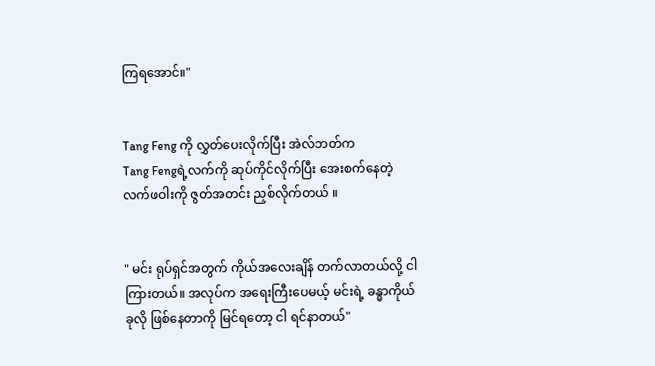ကြရအောင်။"


Tang Feng ကို လွှတ်ပေးလိုက်ပြီး အဲလ်ဘတ်က
Tang Fengရဲ့လက်ကို ဆုပ်ကိုင်လိုက်ပြီး အေးစက်နေတဲ့ လက်ဖဝါးကို ဇွတ်အတင်း ညှစ်လိုက်တယ် ။


" မင်း ရုပ်ရှင်အတွက် ကိုယ်အလေးချိန် တက်လာတယ်လို့ ငါကြားတယ်။ အလုပ်က အရေးကြီးပေမယ့် မင်းရဲ့ ခန္ဓာကိုယ် ခုလို ဖြစ်နေတာကို မြင်ရတော့ ငါ ရင်နာတယ်"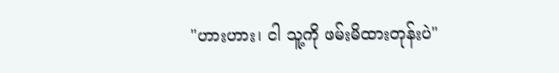"ဟားဟား၊ ငါ သူ့ကို ဖမ်းမိထားတုန်းပဲ"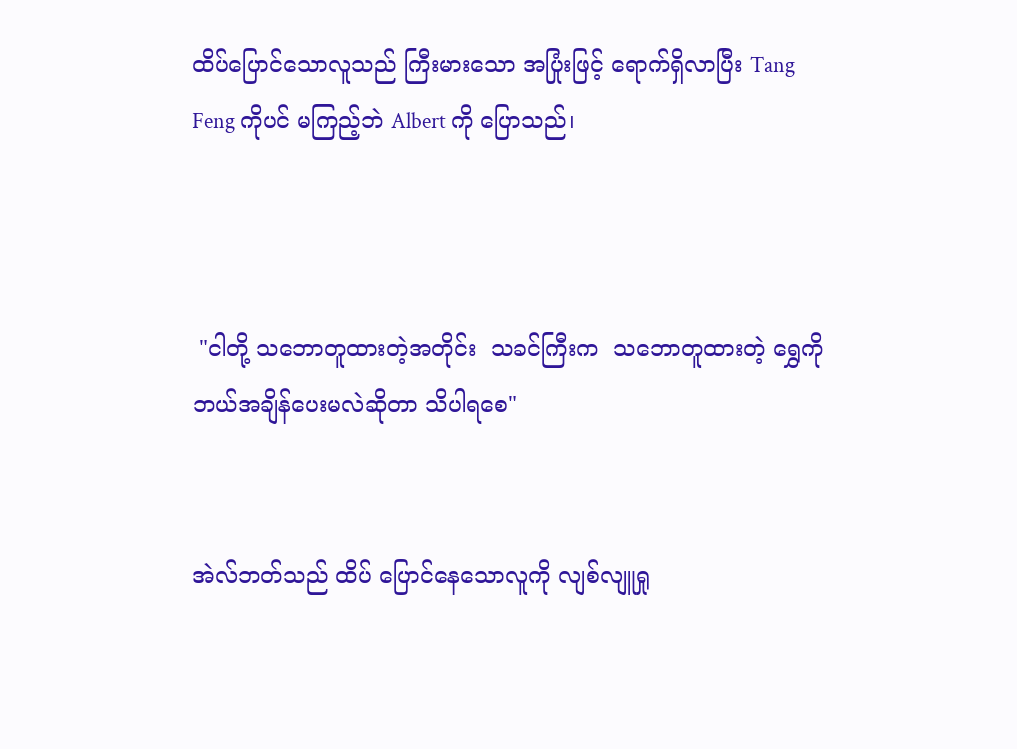ထိပ်ပြောင်သောလူသည် ကြီးမားသော အပြုံးဖြင့် ရောက်ရှိလာပြီး Tang Feng ကိုပင် မကြည့်ဘဲ Albert ကို ပြောသည်၊



 "ငါတို့ သဘောတူထားတဲ့အတိုင်း  သခင်ကြီးက  သဘောတူထားတဲ့ ရွှေကို ဘယ်အချိန်ပေးမလဲဆိုတာ သိပါရစေ"


အဲလ်ဘတ်သည် ထိပ် ပြောင်နေသောလူကို လျစ်လျူရှု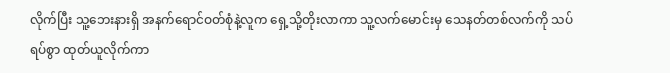လိုက်ပြီး သူ့ဘေးနားရှိ အနက်ရောင်ဝတ်စုံနဲ့လူက ရှေ့သို့တိုးလာကာ သူ့လက်မောင်းမှ သေနတ်တစ်လက်ကို သပ်ရပ်စွာ ထုတ်ယူလိုက်ကာ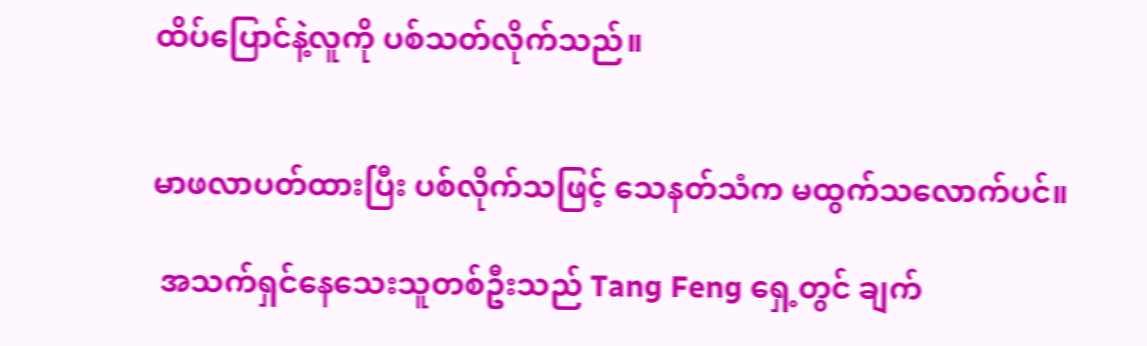ထိပ်ပြောင်နဲ့လူကို ပစ်သတ်လိုက်သည်။


မာဖလာပတ်ထားပြီး ပစ်လိုက်သဖြင့် သေနတ်သံက မထွက်သလောက်ပင်။

 အသက်ရှင်နေသေးသူတစ်ဦးသည် Tang Feng ရှေ့တွင် ချက်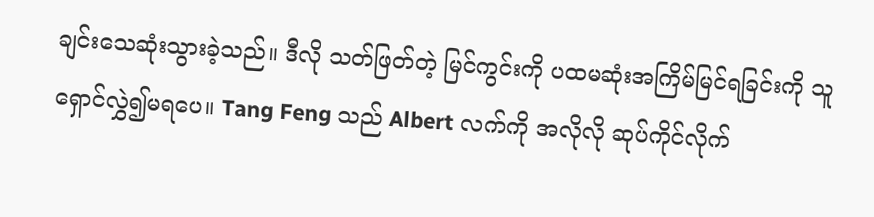ချင်းသေဆုံးသွားခဲ့သည်။ ဒီလို သတ်ဖြတ်တဲ့ မြင်ကွင်းကို ပထမဆုံးအကြိမ်မြင်ရခြင်းကို သူ  ရှောင်လွှဲ၍မရပေ။ Tang Feng သည် Albert လက်ကို အလိုလို ဆုပ်ကိုင်လိုက်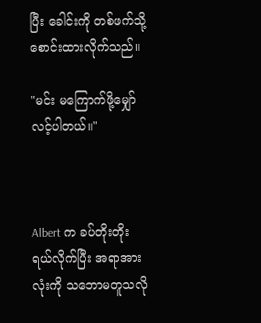ပြီး ခေါင်းကို တစ်ဖက်သို့ စောင်းထားလိုက်သည်။

"မင်း မကြောက်ဖို့မျှော်လင့်ပါတယ်။"



Albert က ခပ်တိုးတိုး ရယ်လိုက်ပြီး အရာအားလုံးကို သဘောမတူသလို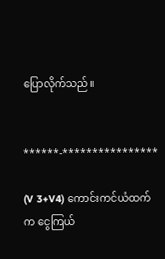ပြောလိုက်သည်။


******-****************

(V 3+V4) ကောင်းကင်ယံထက်က ငွေကြယ်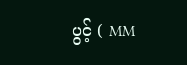ပွင့် ( MM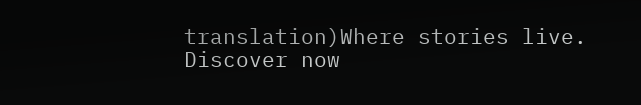translation)Where stories live. Discover now